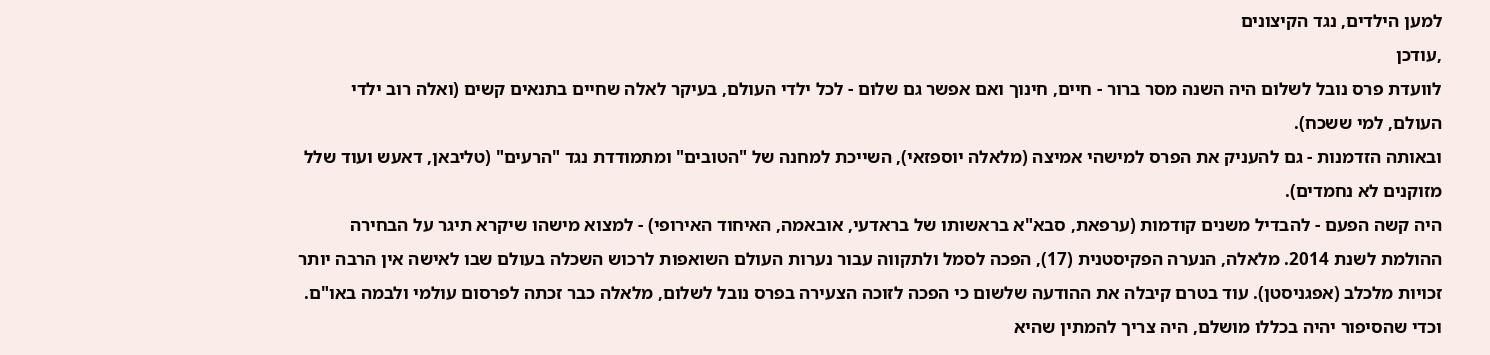למען הילדים, נגד הקיצונים
,עודכן
לוועדת פרס נובל לשלום היה השנה מסר ברור - חיים, חינוך ואם אפשר גם שלום - לכל ילדי העולם, בעיקר לאלה שחיים בתנאים קשים (ואלה רוב ילדי העולם, למי ששכח).
ובאותה הזדמנות - גם להעניק את הפרס למישהי אמיצה (מלאלה יוספזאי), השייכת למחנה של "הטובים" ומתמודדת נגד "הרעים" (טליבאן, דאעש ועוד שלל מזוקנים לא נחמדים).
היה קשה הפעם - להבדיל משנים קודמות (ערפאת, סבא"א בראשותו של בראדעי, אובאמה, האיחוד האירופי) - למצוא מישהו שיקרא תיגר על הבחירה ההולמת לשנת 2014. מלאלה, הנערה הפקיסטנית (17), הפכה לסמל ולתקווה עבור נערות העולם השואפות לרכוש השכלה בעולם שבו לאישה אין הרבה יותר זכויות מלכלב (אפגניסטן). עוד בטרם קיבלה את ההודעה שלשום כי הפכה לזוכה הצעירה בפרס נובל לשלום, מלאלה כבר זכתה לפרסום עולמי ולבמה באו"ם. וכדי שהסיפור יהיה בכללו מושלם, היה צריך להמתין שהיא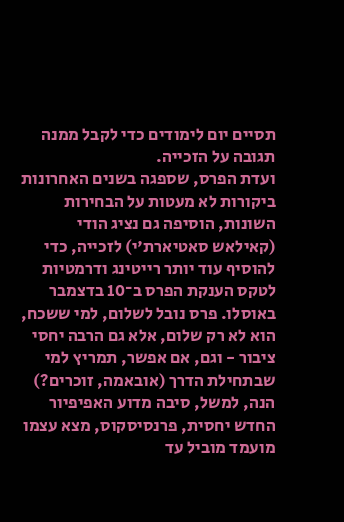תסיים יום לימודים כדי לקבל ממנה תגובה על הזכייה.
ועדת הפרס, שספגה בשנים האחרונות ביקורות לא מעטות על הבחירות השונות, הוסיפה גם נציג הודי (קאילאש סאטיארת'י) לזכייה, כדי להוסיף עוד יותר רייטינג ודרמטיות לטקס הענקת הפרס ב־10 בדצמבר באוסלו. פרס נובל לשלום, למי ששכח, הוא לא רק שלום, אלא גם הרבה יחסי ציבור - וגם, אם אפשר, תמריץ למי שבתחילת הדרך (אובאמה, זוכרים?)
הנה, למשל, סיבה מדוע האפיפיור החדש יחסית, פרנסיסקוס, מצא עצמו מועמד מוביל עד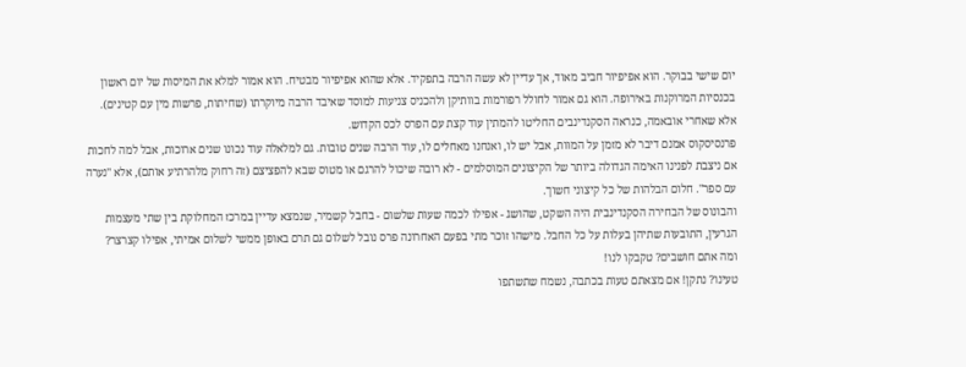יום שישי בבוקר. הוא אפיפיור חביב מאוד, אך עדיין לא עשה הרבה בתפקיד. אלא שהוא אפיפיור מבטיח. הוא אמור למלא את המיסות של יום ראשון בכנסיות המרוקנות באירופה. הוא גם אמור לחולל רפורמות בוותיקן ולהכניס צניעות למוסד שאיבד הרבה מיוקרתו (שחיתות, פרשות מין עם קטינים).
אלא שאחרי אובאמה, כנראה הסקנדינבים החליטו להמתין עוד קצת עם הפרס לכס הקדוש.
פרנסיסקוס אמנם דיבר לא מזמן על המוות, אבל יש לו, ואנחנו מאחלים לו, עוד הרבה שנים טובות. גם למלאלה עוד נכונו שנים ארוכות, אבל למה לחכות אם ניצבת לפנינו האימה הגדולה ביותר של הקיצונים המוסלמים - לא רובה שיכול להרגם או מטוס שבא להפציצם (זה רחוק מלהרתיע אותם), אלא "נערה עם ספר". חלום הבלהות של כל קיצוני חשוך.
והבונוס של הבחירה הסקנדינבית היה השקט, שהושג - אפילו לכמה שעות שלשום - בחבל קשמיר, שנמצא עדיין במרכז המחלוקת בין שתי מעצמות הגרעין, התובעות שתיהן בעלות על כל החבל. מישהו זוכר מתי בפעם האחרונה פרס נובל לשלום גם תרם באופן ממשי לשלום אמיתי, אפילו קצרצר?
ומה אתם חושבים? טקבקו לנו!
טעינו? נתקן! אם מצאתם טעות בכתבה, נשמח שתשתפו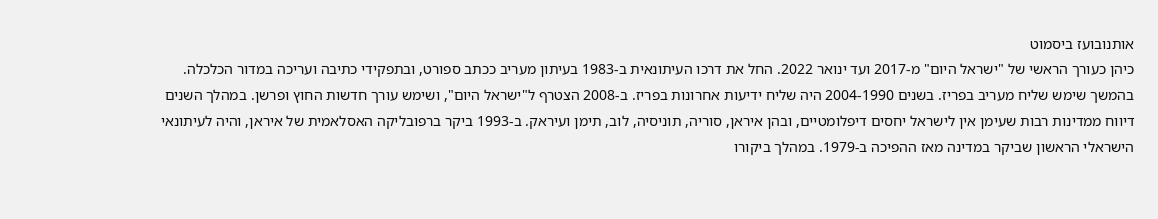אותנובועז ביסמוט
כיהן כעורך הראשי של "ישראל היום" מ-2017 ועד ינואר 2022. החל את דרכו העיתונאית ב-1983 בעיתון מעריב ככתב ספורט, ובתפקידי כתיבה ועריכה במדור הכלכלה. בהמשך שימש שליח מעריב בפריז. בשנים 2004-1990 היה שליח ידיעות אחרונות בפריז. ב-2008 הצטרף ל"ישראל היום", ושימש עורך חדשות החוץ ופרשן. במהלך השנים דיווח ממדינות רבות שעימן אין לישראל יחסים דיפלומטיים, ובהן איראן, סוריה, תוניסיה, לוב, תימן ועיראק. ב-1993 ביקר ברפובליקה האסלאמית של איראן, והיה לעיתונאי הישראלי הראשון שביקר במדינה מאז ההפיכה ב-1979. במהלך ביקורו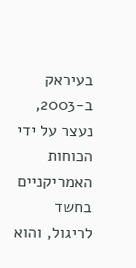בעיראק ב-2003, נעצר על ידי הכוחות האמריקניים בחשד לריגול, והוא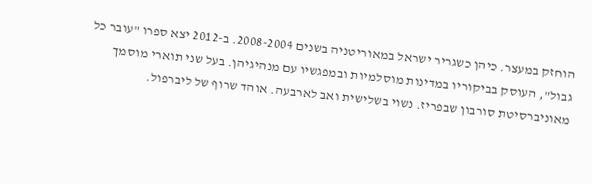הוחזק במעצר. כיהן כשגריר ישראל במאוריטניה בשנים 2008-2004. ב-2012 יצא ספרו "עובר כל גבול", העוסק בביקוריו במדינות מוסלמיות ובמפגשיו עם מנהיגיהן. בעל שני תוארי מוסמך מאוניברסיטת סורבון שבפריז. נשוי בשלישית ואב לארבעה. אוהד שרוף של ליברפול.